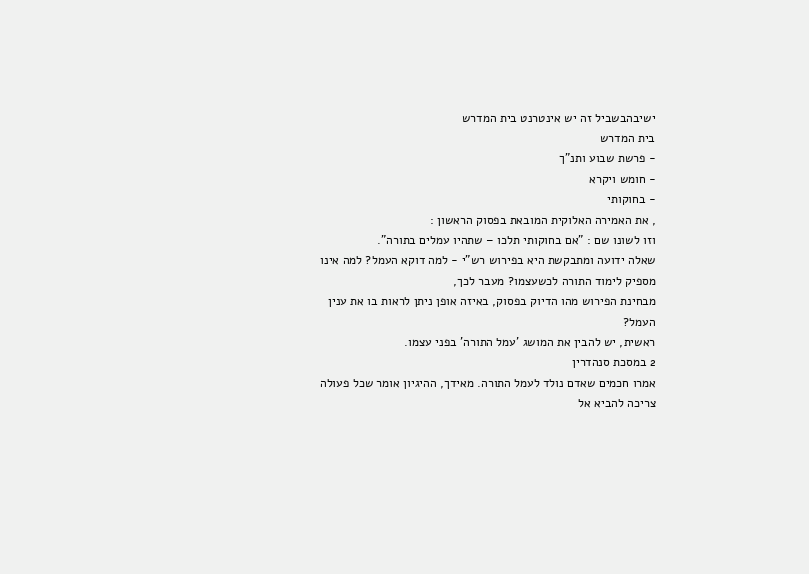ישיבהבשביל זה יש אינטרנט בית המדרש
בית המדרש
- פרשת שבוע ותנ"ך
- חומש ויקרא
- בחוקותי
, את האמירה האלוקית המובאת בפסוק הראשון :
וזו לשונו שם : "אם בחוקותי תלכו – שתהיו עמלים בתורה".
שאלה ידועה ומתבקשת היא בפירוש רש"י - למה דוקא העמל? למה אינו מספיק לימוד התורה לכשעצמו? מעבר לכך,
מבחינת הפירוש מהו הדיוק בפסוק, באיזה אופן ניתן לראות בו את ענין העמל?
ראשית, יש להבין את המושג 'עמל התורה' בפני עצמו.
2 במסכת סנהדרין
אמרו חכמים שאדם נולד לעמל התורה. מאידך, ההיגיון אומר שכל פעולה צריכה להביא אל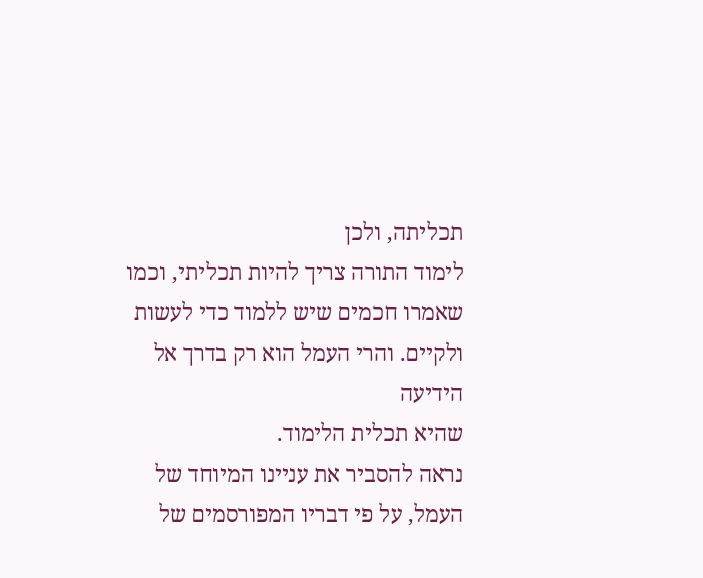תכליתה, ולכן
לימוד התורה צריך להיות תכליתי, וכמו שאמרו חכמים שיש ללמוד כדי לעשות ולקיים. והרי העמל הוא רק בדרך אל הידיעה
שהיא תכלית הלימוד.
נראה להסביר את עניינו המיוחד של העמל, על פי דבריו המפורסמים של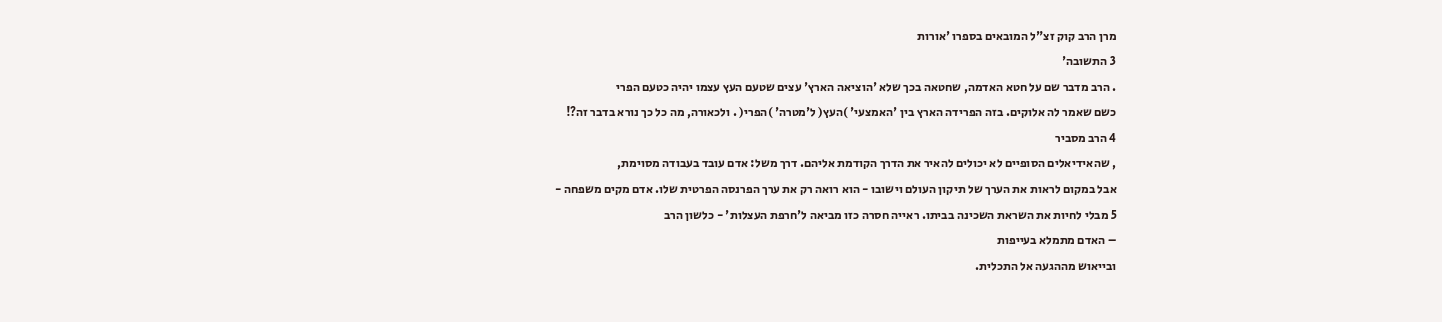מרן הרב קוק זצ"ל המובאים בספרו 'אורות
3 התשובה'
. הרב מדבר שם על חטא האדמה, שחטאה בכך שלא 'הוציאה הארץ' עצים שטעם העץ עצמו יהיה כטעם הפרי
כשם שאמר לה אלוקים. בזה הפרידה הארץ בין 'האמצעי' )העץ( ל'מטרה' )הפרי( . ולכאורה, מה כל כך נורא בדבר זה?!
4 הרב מסביר
, שהאידיאלים הסופיים לא יכולים להאיר את הדרך הקודמת אליהם. דרך משל: אדם עובד בעבודה מסוימת,
אבל במקום לראות את הערך של תיקון העולם וישובו - הוא רואה רק את ערך הפרנסה הפרטית שלו. אדם מקים משפחה -
5 מבלי לחיות את השראת השכינה בביתו. ראייה חסרה כזו מביאה ל'חרפת העצלות' - כלשון הרב
– האדם מתמלא בעייפות
ובייאוש מההגעה אל התכלית.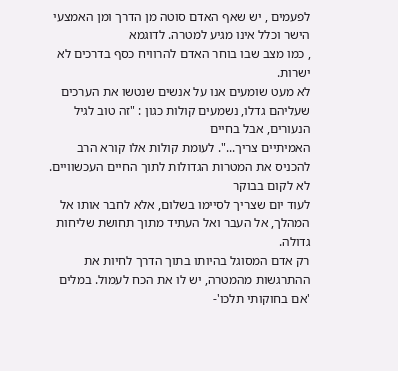לפעמים , יש שאף האדם סוטה מן הדרך ומן האמצעי הישר וכלל אינו מגיע למטרה. לדוגמא
, כמו מצב שבו בוחר האדם להרוויח כסף בדרכים לא ישרות.
לא מעט שומעים אנו על אנשים שנטשו את הערכים שעליהם גדלו, נשמעים קולות כגון : "זה טוב לגיל הנעורים, אבל בחיים
האמיתיים צריך...". לעומת קולות אלו קורא הרב להכניס את המטרות הגדולות לתוך החיים העכשוויים. לא לקום בבוקר
לעוד יום שצריך לסיימו בשלום, אלא לחבר אותו אל המהלך, אל העבר ואל העתיד מתוך תחושת שליחות גדולה.
רק אדם המסוגל בהיותו בתוך הדרך לחיות את ההתרגשות מהמטרה, יש לו את הכח לעמול. במלים 'אם בחוקותי תלכו'-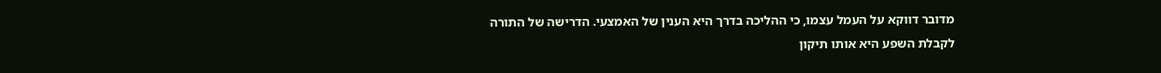מדובר דווקא על העמל עצמו, כי ההליכה בדרך היא הענין של האמצעי. הדרישה של התורה לקבלת השפע היא אותו תיקון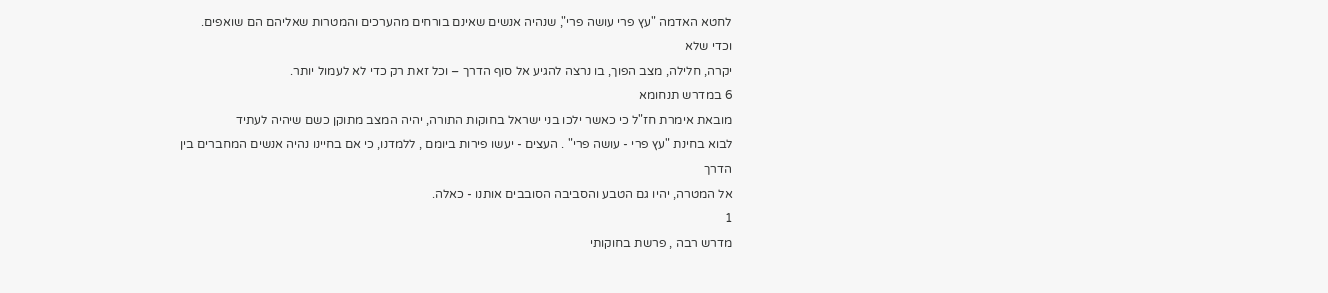לחטא האדמה "עץ פרי עושה פרי", שנהיה אנשים שאינם בורחים מהערכים והמטרות שאליהם הם שואפים. וכדי שלא
יקרה, חלילה, מצב הפוך, בו נרצה להגיע אל סוף הדרך – וכל זאת רק כדי לא לעמול יותר.
6 במדרש תנחומא
מובאת אימרת חז"ל כי כאשר ילכו בני ישראל בחוקות התורה, יהיה המצב מתוקן כשם שיהיה לעתיד
לבוא בחינת "עץ פרי - עושה פרי" . העצים - יעשו פירות ביומם , ללמדנו, כי אם בחיינו נהיה אנשים המחברים בין הדרך
אל המטרה, יהיו גם הטבע והסביבה הסובבים אותנו - כאלה.
1
מדרש רבה , פרשת בחוקותי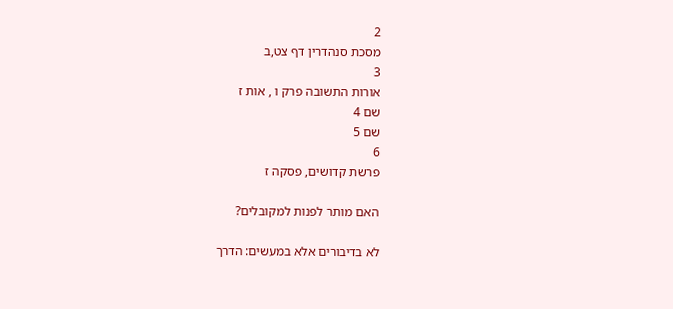2
מסכת סנהדרין דף צט,ב
3
אורות התשובה פרק ו , אות ז
שם 4
שם 5
6
פרשת קדושים, פסקה ז

האם מותר לפנות למקובלים?

לא בדיבורים אלא במעשים: הדרך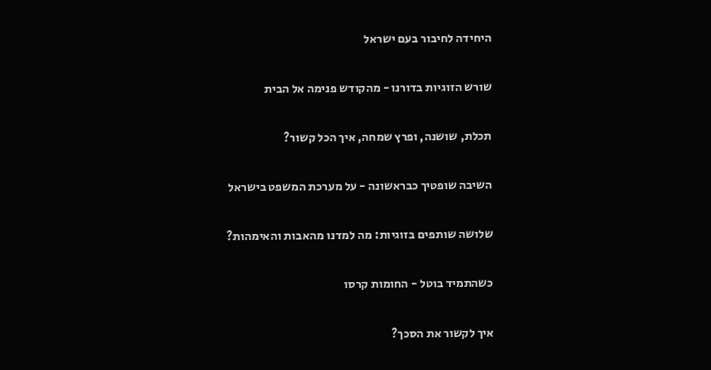היחידה לחיבור בעם ישראל

שורש הזוגיות בדורנו - מהקודש פנימה אל הבית

תכלת, שושנה, ופרץ שמחה, איך הכל קשור?

השיבה שופטיך כבראשונה - על מערכת המשפט בישראל

שלושה שותפים בזוגיות: מה למדנו מהאבות והאימהות?

כשהתמיד בוטל - החומות קרסו

איך לקשור את הסכך?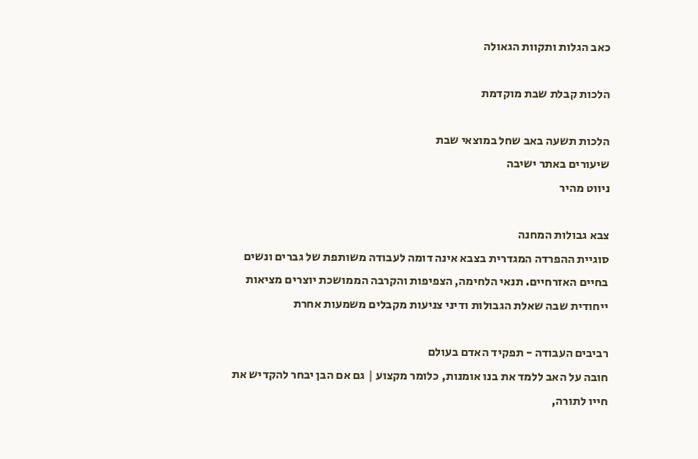כאב הגלות ותקוות הגאולה

הלכות קבלת שבת מוקדמת

הלכות תשעה באב שחל במוצאי שבת
שיעורים באתר ישיבה
ניווט מהיר

צבא גבולות המחנה
סוגיית ההפרדה המגדרית בצבא אינה דומה לעבודה משותפת של גברים ונשים בחיים האזרחיים. תנאי הלחימה, הצפיפות והקרבה הממושכת יוצרים מציאות ייחודית שבה שאלת הגבולות ודיני צניעות מקבלים משמעות אחרת

רביבים העבודה - תפקיד האדם בעולם
חובה על האב ללמד את בנו אומנות, כלומר מקצוע | גם אם הבן יבחר להקדיש את חייו לתורה,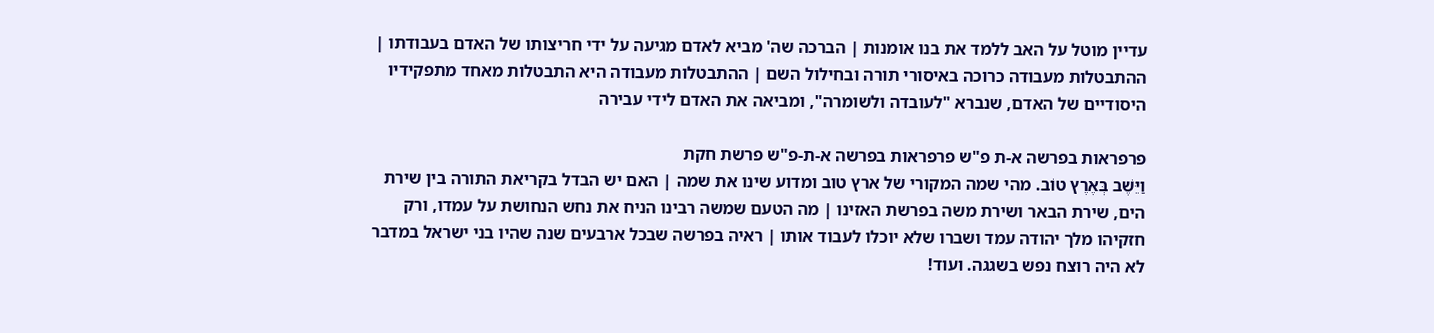עדיין מוטל על האב ללמד את בנו אומנות | הברכה שה' מביא לאדם מגיעה על ידי חריצותו של האדם בעבודתו | ההתבטלות מעבודה כרוכה באיסורי תורה ובחילול השם | ההתבטלות מעבודה היא התבטלות מאחד מתפקידיו היסודיים של האדם, שנברא "לעובדה ולשומרה", ומביאה את האדם לידי עבירה

פרפראות בפרשה א-ת פ"ש פרפראות בפרשה א-ת-פ"ש פרשת חקת
וַיֵּשֶׁב בְּאֶרֶץ טוֹב. מהי שמה המקורי של ארץ טוב ומדוע שינו את שמה | האם יש הבדל בקריאת התורה בין שירת הים, שירת הבאר ושירת משה בפרשת האזינו | מה הטעם שמשה רבינו הניח את נחש הנחושת על עמדו, ורק חזקיהו מלך יהודה עמד ושברו שלא יוכלו לעבוד אותו | ראיה בפרשה שבכל ארבעים שנה שהיו בני ישראל במדבר לא היה רוצח נפש בשגגה. ועוד!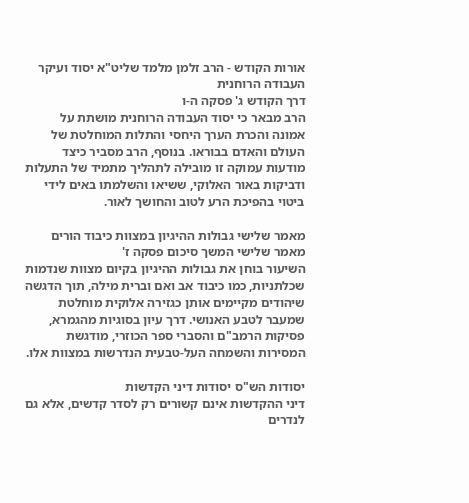אורות הקודש - הרב זלמן מלמד שליט"א יסוד ועיקר העבודה הרוחנית
דרך הקודש ג' פסקה ה-ו
הרב מבאר כי יסוד העבודה הרוחנית מושתת על אמונה והכרת הערך היחסי והתלות המוחלטת של העולם והאדם בבוראו. בנוסף, הרב מסביר כיצד מודעות עמוקה זו מובילה לתהליך מתמיד של התעלות ודביקות באור האלוקי, ששיאו והשלמתו באים לידי ביטוי בהפיכת הרע לטוב והחושך לאור.

מאמר שלישי גבולות ההיגיון במצוות כיבוד הורים
מאמר שלישי המשך סיכום פסקה ז'
השיעור בוחן את גבולות ההיגיון בקיום מצוות שנדמות שכלתניות, כמו כיבוד אב ואם וברית מילה, תוך הדגשה שיהודים מקיימים אותן כגזירה אלוקית מוחלטת שמעבר לטבע האנושי. דרך עיון בסוגיות מהגמרא, פסיקות הרמב"ם והסברי ספר הכוזרי, מודגשת המסירות והשמחה העל-טבעית הנדרשות במצוות אלו.

יסודות הש"ס יסודות דיני הקדשות
דיני ההקדשות אינם קשורים רק לסדר קדשים, אלא גם לנדרים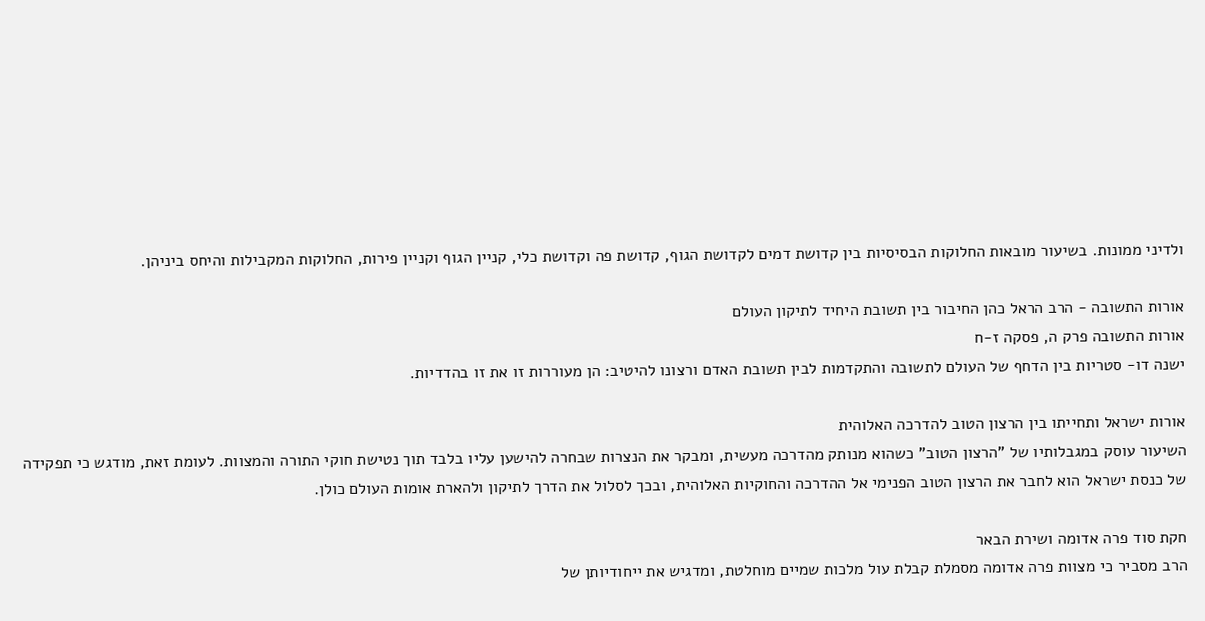ולדיני ממונות. בשיעור מובאות החלוקות הבסיסיות בין קדושת דמים לקדושת הגוף, קדושת פה וקדושת כלי, קניין הגוף וקניין פירות, החלוקות המקבילות והיחס ביניהן.

אורות התשובה - הרב הראל כהן החיבור בין תשובת היחיד לתיקון העולם
אורות התשובה פרק ה, פסקה ז-ח
ישנה דו- סטריות בין הדחף של העולם לתשובה והתקדמות לבין תשובת האדם ורצונו להיטיב: הן מעוררות זו את זו בהדדיות.

אורות ישראל ותחייתו בין הרצון הטוב להדרכה האלוהית
השיעור עוסק במגבלותיו של "הרצון הטוב" כשהוא מנותק מהדרכה מעשית, ומבקר את הנצרות שבחרה להישען עליו בלבד תוך נטישת חוקי התורה והמצוות. לעומת זאת, מודגש כי תפקידה של כנסת ישראל הוא לחבר את הרצון הטוב הפנימי אל ההדרכה והחוקיות האלוהית, ובכך לסלול את הדרך לתיקון ולהארת אומות העולם כולן.

חקת סוד פרה אדומה ושירת הבאר
הרב מסביר כי מצוות פרה אדומה מסמלת קבלת עול מלכות שמיים מוחלטת, ומדגיש את ייחודיותן של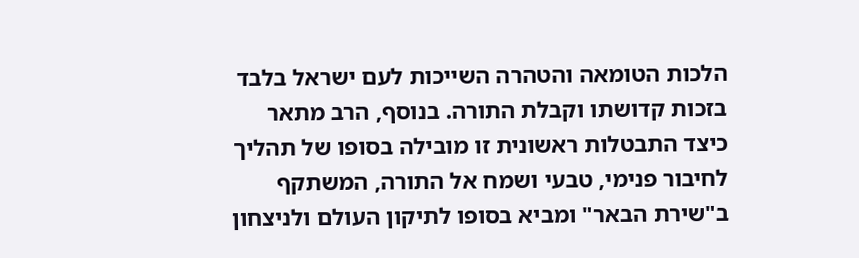הלכות הטומאה והטהרה השייכות לעם ישראל בלבד בזכות קדושתו וקבלת התורה. בנוסף, הרב מתאר כיצד התבטלות ראשונית זו מובילה בסופו של תהליך לחיבור פנימי, טבעי ושמח אל התורה, המשתקף ב"שירת הבאר" ומביא בסופו לתיקון העולם ולניצחון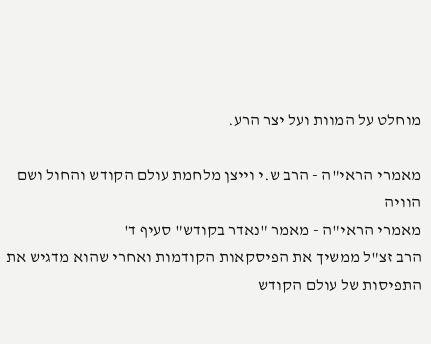מוחלט על המוות ועל יצר הרע.

מאמרי הראי"ה - הרב ש.י וייצן מלחמת עולם הקודש והחול ושם הוויה
מאמרי הראי"ה - מאמר "נאדר בקודש" סעיף ד'
הרב זצ"ל ממשיך את הפיסקאות הקודמות ואחרי שהוא מדגיש את התפיסות של עולם הקודש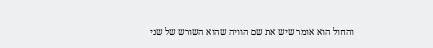והחול הוא אומר שיש את שם הוויה שהוא השורש של שני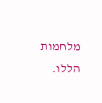מלחמות הללו.